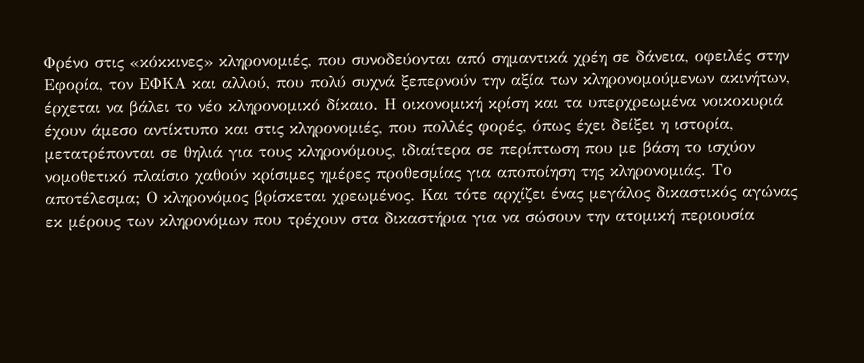Φρένο στις «κόκκινες» κληρονομιές, που συνοδεύονται από σημαντικά χρέη σε δάνεια, οφειλές στην Εφορία, τον ΕΦΚΑ και αλλού, που πολύ συχνά ξεπερνούν την αξία των κληρονομούμενων ακινήτων, έρχεται να βάλει το νέο κληρονομικό δίκαιο. Η οικονομική κρίση και τα υπερχρεωμένα νοικοκυριά έχουν άμεσο αντίκτυπο και στις κληρονομιές, που πολλές φορές, όπως έχει δείξει η ιστορία, μετατρέπονται σε θηλιά για τους κληρονόμους, ιδιαίτερα σε περίπτωση που με βάση το ισχύον νομοθετικό πλαίσιο χαθούν κρίσιμες ημέρες προθεσμίας για αποποίηση της κληρονομιάς. Το αποτέλεσμα; Ο κληρονόμος βρίσκεται χρεωμένος. Και τότε αρχίζει ένας μεγάλος δικαστικός αγώνας εκ μέρους των κληρονόμων που τρέχουν στα δικαστήρια για να σώσουν την ατομική περιουσία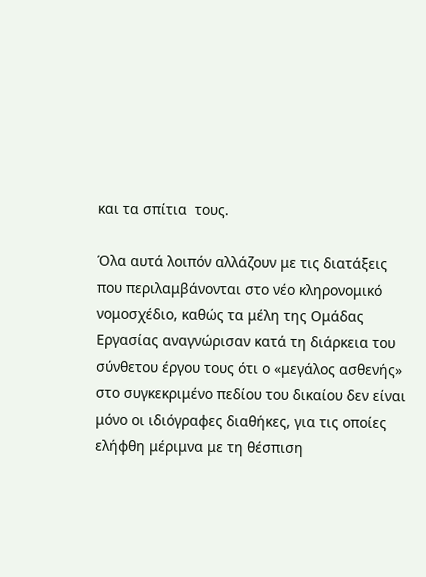και τα σπίτια  τους.

Όλα αυτά λοιπόν αλλάζουν με τις διατάξεις που περιλαμβάνονται στο νέο κληρονομικό νομοσχέδιο, καθώς τα μέλη της Ομάδας Εργασίας αναγνώρισαν κατά τη διάρκεια του σύνθετου έργου τους ότι ο «μεγάλος ασθενής» στο συγκεκριμένο πεδίου του δικαίου δεν είναι μόνο οι ιδιόγραφες διαθήκες, για τις οποίες ελήφθη μέριμνα με τη θέσπιση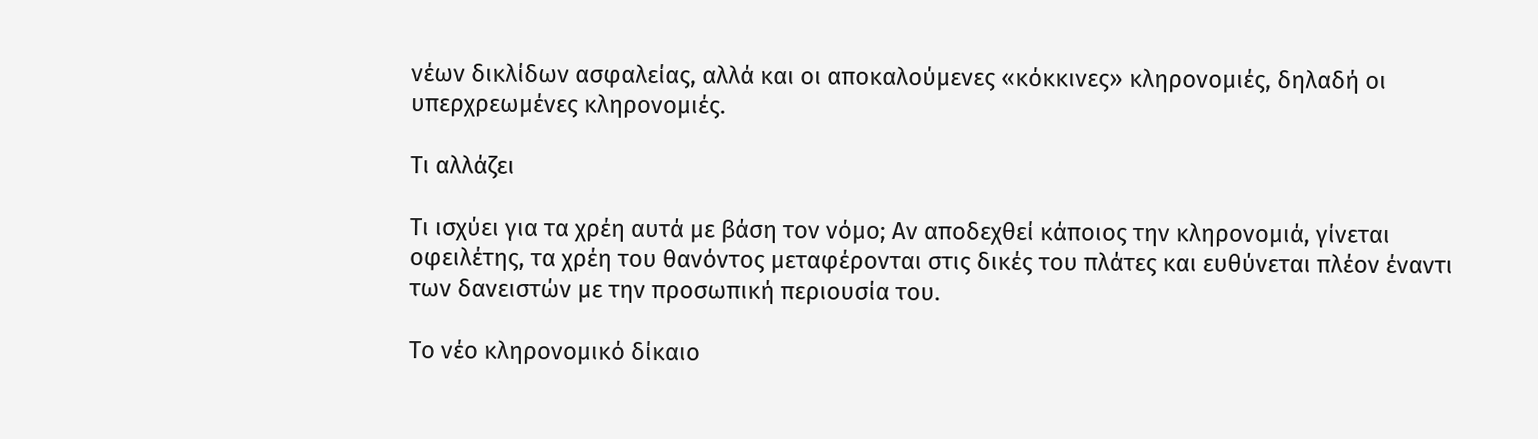νέων δικλίδων ασφαλείας, αλλά και οι αποκαλούμενες «κόκκινες» κληρονομιές, δηλαδή οι υπερχρεωμένες κληρονομιές.

Τι αλλάζει

Τι ισχύει για τα χρέη αυτά με βάση τον νόμο; Αν αποδεχθεί κάποιος την κληρονομιά, γίνεται οφειλέτης, τα χρέη του θανόντος μεταφέρονται στις δικές του πλάτες και ευθύνεται πλέον έναντι των δανειστών με την προσωπική περιουσία του.

Το νέο κληρονομικό δίκαιο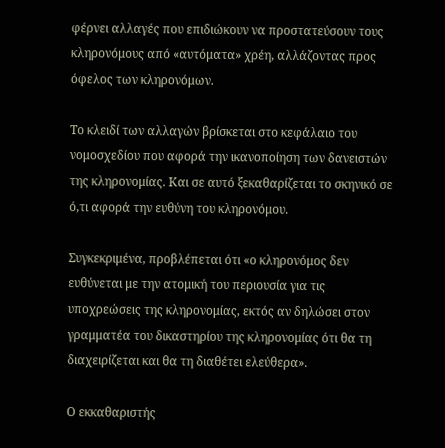φέρνει αλλαγές που επιδιώκουν να προστατεύσουν τους κληρονόμους από «αυτόματα» χρέη, αλλάζοντας προς όφελος των κληρονόμων.

Το κλειδί των αλλαγών βρίσκεται στο κεφάλαιο του νομοσχεδίου που αφορά την ικανοποίηση των δανειστών της κληρονομίας. Και σε αυτό ξεκαθαρίζεται το σκηνικό σε ό,τι αφορά την ευθύνη του κληρονόμου.

Συγκεκριμένα, προβλέπεται ότι «ο κληρονόμος δεν ευθύνεται με την ατομική του περιουσία για τις υποχρεώσεις της κληρονομίας, εκτός αν δηλώσει στον γραμματέα του δικαστηρίου της κληρονομίας ότι θα τη διαχειρίζεται και θα τη διαθέτει ελεύθερα».

Ο εκκαθαριστής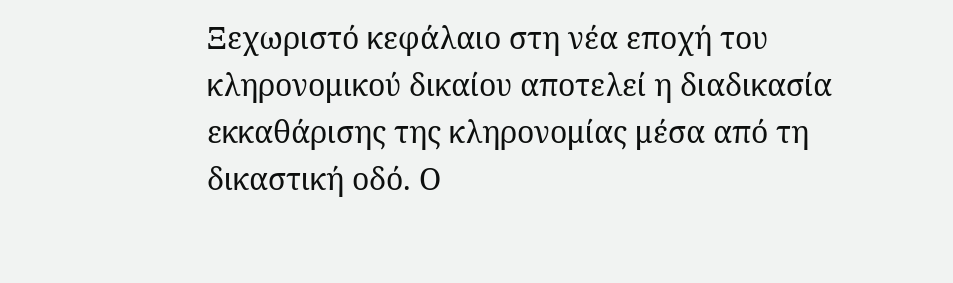Ξεχωριστό κεφάλαιο στη νέα εποχή του κληρονομικού δικαίου αποτελεί η διαδικασία εκκαθάρισης της κληρονομίας μέσα από τη δικαστική οδό. Ο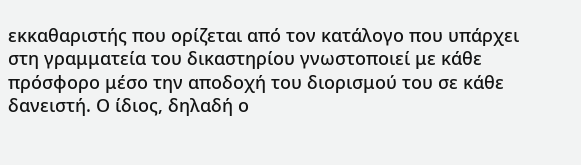εκκαθαριστής που ορίζεται από τον κατάλογο που υπάρχει στη γραμματεία του δικαστηρίου γνωστοποιεί με κάθε πρόσφορο μέσο την αποδοχή του διορισμού του σε κάθε δανειστή. Ο ίδιος, δηλαδή ο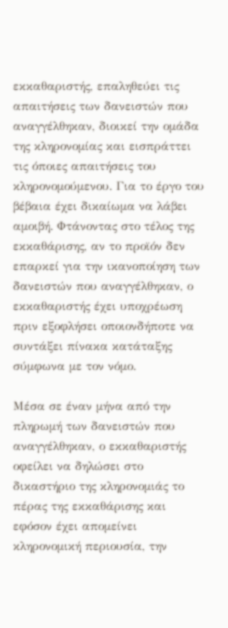εκκαθαριστής, επαληθεύει τις απαιτήσεις των δανειστών που αναγγέλθηκαν, διοικεί την ομάδα της κληρονομίας και εισπράττει τις όποιες απαιτήσεις του κληρονομούμενου. Για το έργο του βέβαια έχει δικαίωμα να λάβει αμοιβή. Φτάνοντας στο τέλος της εκκαθάρισης, αν το προϊόν δεν επαρκεί για την ικανοποίηση των δανειστών που αναγγέλθηκαν, ο εκκαθαριστής έχει υποχρέωση πριν εξοφλήσει οποιονδήποτε να συντάξει πίνακα κατάταξης σύμφωνα με τον νόμο.

Μέσα σε έναν μήνα από την πληρωμή των δανειστών που αναγγέλθηκαν, ο εκκαθαριστής οφείλει να δηλώσει στο δικαστήριο της κληρονομιάς το πέρας της εκκαθάρισης και εφόσον έχει απομείνει κληρονομική περιουσία, την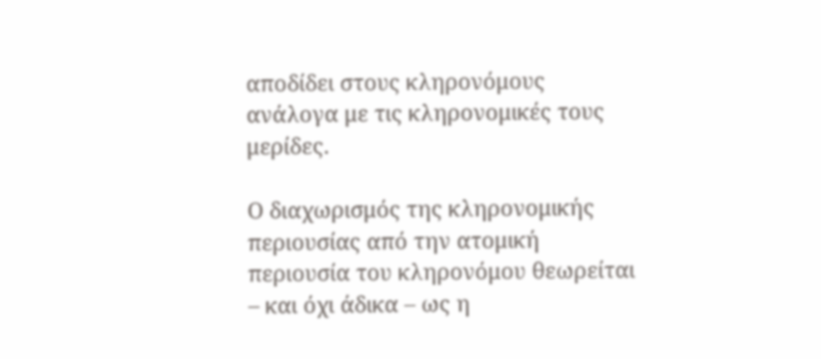αποδίδει στους κληρονόμους ανάλογα με τις κληρονομικές τους μερίδες.

Ο διαχωρισμός της κληρονομικής περιουσίας από την ατομική περιουσία του κληρονόμου θεωρείται – και όχι άδικα – ως η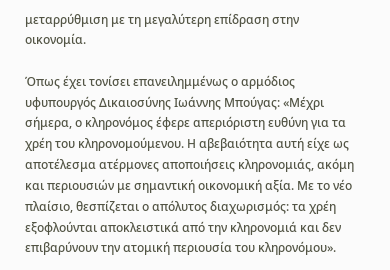μεταρρύθμιση με τη μεγαλύτερη επίδραση στην οικονομία.

Όπως έχει τονίσει επανειλημμένως ο αρμόδιος υφυπουργός Δικαιοσύνης Ιωάννης Μπούγας: «Μέχρι σήμερα, ο κληρονόμος έφερε απεριόριστη ευθύνη για τα χρέη του κληρονομούμενου. Η αβεβαιότητα αυτή είχε ως αποτέλεσμα ατέρμονες αποποιήσεις κληρονομιάς, ακόμη και περιουσιών με σημαντική οικονομική αξία. Με το νέο πλαίσιο, θεσπίζεται ο απόλυτος διαχωρισμός: τα χρέη εξοφλούνται αποκλειστικά από την κληρονομιά και δεν επιβαρύνουν την ατομική περιουσία του κληρονόμου».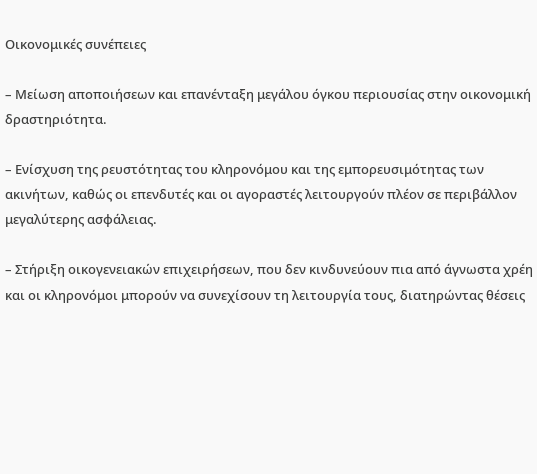Οικονομικές συνέπειες

– Μείωση αποποιήσεων και επανένταξη μεγάλου όγκου περιουσίας στην οικονομική δραστηριότητα.

– Ενίσχυση της ρευστότητας του κληρονόμου και της εμπορευσιμότητας των ακινήτων, καθώς οι επενδυτές και οι αγοραστές λειτουργούν πλέον σε περιβάλλον μεγαλύτερης ασφάλειας.

– Στήριξη οικογενειακών επιχειρήσεων, που δεν κινδυνεύουν πια από άγνωστα χρέη και οι κληρονόμοι μπορούν να συνεχίσουν τη λειτουργία τους, διατηρώντας θέσεις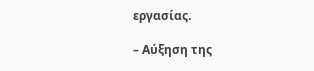εργασίας.

– Αύξηση της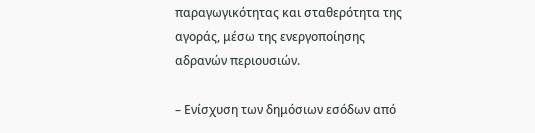παραγωγικότητας και σταθερότητα της αγοράς, μέσω της ενεργοποίησης αδρανών περιουσιών.

– Ενίσχυση των δημόσιων εσόδων από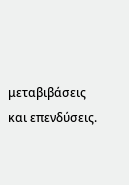μεταβιβάσεις και επενδύσεις.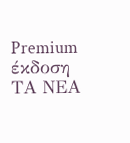Premium έκδοση ΤΑ ΝΕΑ